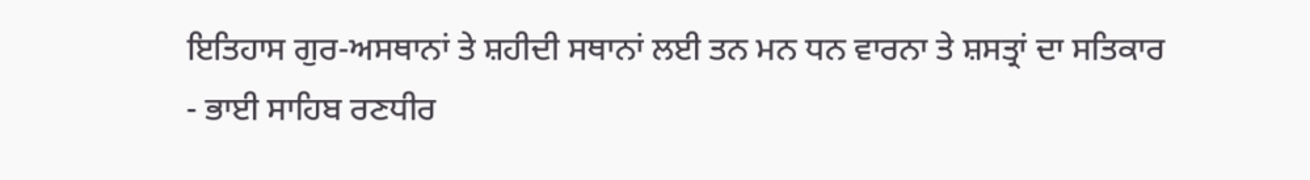ਇਤਿਹਾਸ ਗੁਰ-ਅਸਥਾਨਾਂ ਤੇ ਸ਼ਹੀਦੀ ਸਥਾਨਾਂ ਲਈ ਤਨ ਮਨ ਧਨ ਵਾਰਨਾ ਤੇ ਸ਼ਸਤ੍ਰਾਂ ਦਾ ਸਤਿਕਾਰ
- ਭਾਈ ਸਾਹਿਬ ਰਣਧੀਰ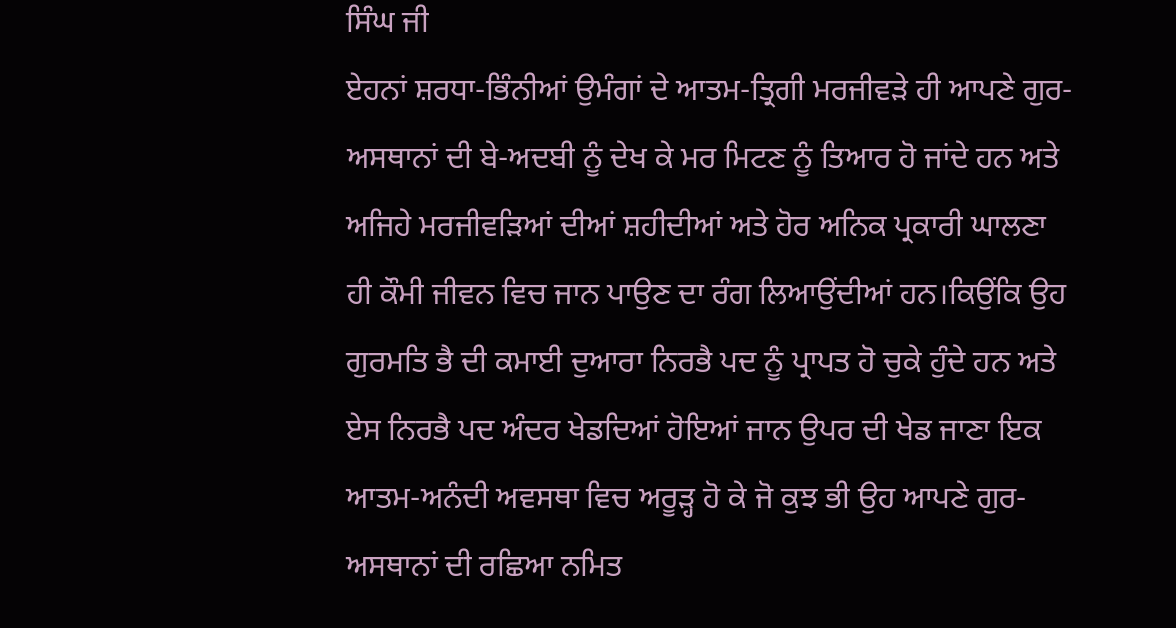ਸਿੰਘ ਜੀ
ਏਹਨਾਂ ਸ਼ਰਧਾ-ਭਿੰਨੀਆਂ ਉਮੰਗਾਂ ਦੇ ਆਤਮ-ਤ੍ਰਿਗੀ ਮਰਜੀਵੜੇ ਹੀ ਆਪਣੇ ਗੁਰ-ਅਸਥਾਨਾਂ ਦੀ ਬੇ-ਅਦਬੀ ਨੂੰ ਦੇਖ ਕੇ ਮਰ ਮਿਟਣ ਨੂੰ ਤਿਆਰ ਹੋ ਜਾਂਦੇ ਹਨ ਅਤੇ ਅਜਿਹੇ ਮਰਜੀਵੜਿਆਂ ਦੀਆਂ ਸ਼ਹੀਦੀਆਂ ਅਤੇ ਹੋਰ ਅਨਿਕ ਪ੍ਰਕਾਰੀ ਘਾਲਣਾ ਹੀ ਕੌਮੀ ਜੀਵਨ ਵਿਚ ਜਾਨ ਪਾਉਣ ਦਾ ਰੰਗ ਲਿਆਉਂਦੀਆਂ ਹਨ।ਕਿਉਂਕਿ ਉਹ ਗੁਰਮਤਿ ਭੈ ਦੀ ਕਮਾਈ ਦੁਆਰਾ ਨਿਰਭੈ ਪਦ ਨੂੰ ਪ੍ਰਾਪਤ ਹੋ ਚੁਕੇ ਹੁੰਦੇ ਹਨ ਅਤੇ ਏਸ ਨਿਰਭੈ ਪਦ ਅੰਦਰ ਖੇਡਦਿਆਂ ਹੋਇਆਂ ਜਾਨ ਉਪਰ ਦੀ ਖੇਡ ਜਾਣਾ ਇਕ ਆਤਮ-ਅਨੰਦੀ ਅਵਸਥਾ ਵਿਚ ਅਰੂੜ੍ਹ ਹੋ ਕੇ ਜੋ ਕੁਝ ਭੀ ਉਹ ਆਪਣੇ ਗੁਰ-ਅਸਥਾਨਾਂ ਦੀ ਰਛਿਆ ਨਮਿਤ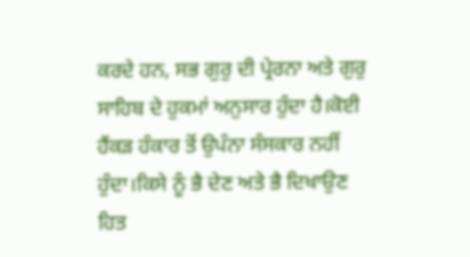ਕਰਦੇ ਹਨ, ਸਭ ਗੁਰੁ ਦੀ ਪ੍ਰੇਰਨਾ ਅਤੇ ਗੁਰੁ ਸਾਹਿਬ ਦੇ ਹੁਕਮਾਂ ਅਨੁਸਾਰ ਹੁੰਦਾ ਹੈ।ਕੋਈ ਹੈਂਕੜ ਹੰਕਾਰ ਤੋਂ ਉਪੰਨਾ ਸੰਸਕਾਰ ਨਹੀਂ ਹੁੰਦਾ।ਕਿਸੇ ਨੂੰ ਭੈ ਦੇਣ ਅਤੇ ਭੈ ਦਿਖਾਉਣ ਹਿਤ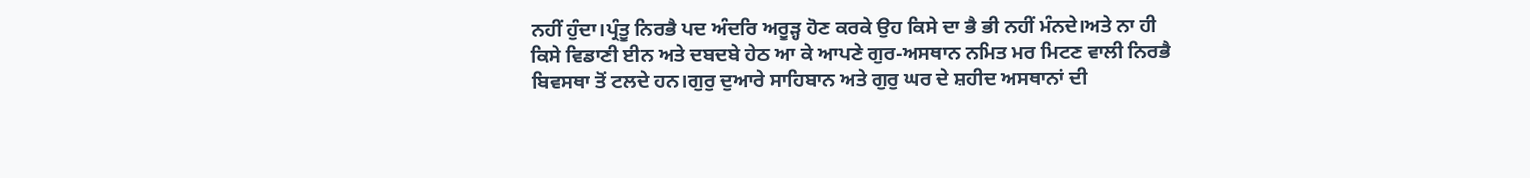ਨਹੀਂ ਹੁੰਦਾ।ਪ੍ਰੰਤੂ ਨਿਰਭੈ ਪਦ ਅੰਦਰਿ ਅਰੂੜ੍ਹ ਹੋਣ ਕਰਕੇ ਉਹ ਕਿਸੇ ਦਾ ਭੈ ਭੀ ਨਹੀਂ ਮੰਨਦੇ।ਅਤੇ ਨਾ ਹੀ ਕਿਸੇ ਵਿਡਾਣੀ ਈਨ ਅਤੇ ਦਬਦਬੇ ਹੇਠ ਆ ਕੇ ਆਪਣੇ ਗੁਰ-ਅਸਥਾਨ ਨਮਿਤ ਮਰ ਮਿਟਣ ਵਾਲੀ ਨਿਰਭੈ ਬਿਵਸਥਾ ਤੋਂ ਟਲਦੇ ਹਨ।ਗੁਰੁ ਦੁਆਰੇ ਸਾਹਿਬਾਨ ਅਤੇ ਗੁਰੁ ਘਰ ਦੇ ਸ਼ਹੀਦ ਅਸਥਾਨਾਂ ਦੀ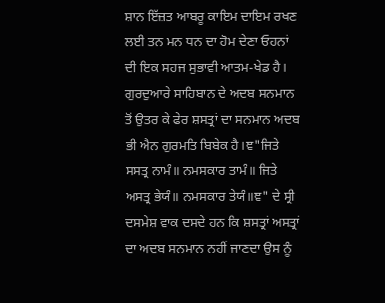ਸ਼ਾਨ ਇੱਜ਼ਤ ਆਬਰੂ ਕਾਇਮ ਦਾਇਮ ਰਖਣ ਲਈ ਤਨ ਮਨ ਧਨ ਦਾ ਹੋਮ ਦੇਣਾ ਓਹਨਾਂ ਦੀ ਇਕ ਸਹਜ ਸੁਭਾਵੀ ਆਤਮ-ਖੇਡ ਹੈ।
ਗੁਰਦੁਆਰੇ ਸਾਹਿਬਾਨ ਦੇ ਅਦਬ ਸਨਮਾਨ ਤੋਂ ਉਤਰ ਕੇ ਫੇਰ ਸ਼ਸਤ੍ਰਾਂ ਦਾ ਸਨਮਾਨ ਅਦਬ ਭੀ ਐਨ ਗੁਰਮਤਿ ਬਿਬੇਕ ਹੈ।ਞ"ਜਿਤੇ ਸਸਤ੍ਰ ਨਾਮੰ॥ ਨਮਸਕਾਰ ਤਾਮੰ॥ ਜਿਤੇ ਅਸਤ੍ਰ ਭੇਯੰ॥ ਨਮਸਕਾਰ ਤੇਯੰ॥ਞ" ਦੇ ਸ੍ਰੀ ਦਸਮੇਸ਼ ਵਾਕ ਦਸਦੇ ਹਨ ਕਿ ਸ਼ਸਤ੍ਰਾਂ ਅਸਤ੍ਰਾਂ ਦਾ ਅਦਬ ਸਨਮਾਨ ਨਹੀਂ ਜਾਣਦਾ ਉਸ ਨੂੰ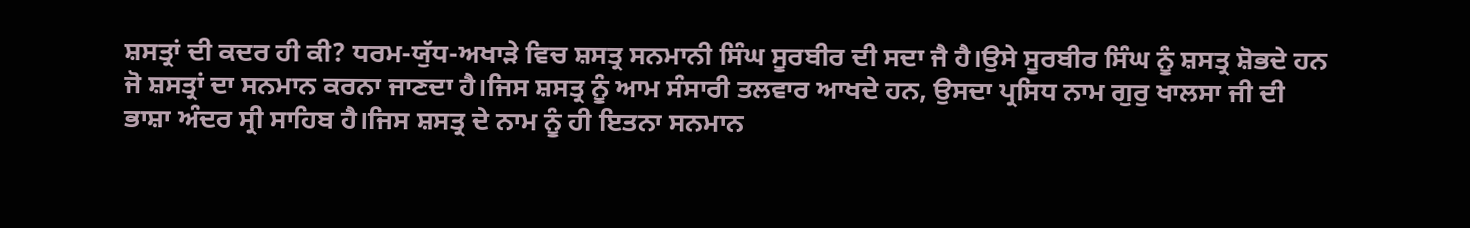ਸ਼ਸਤ੍ਰਾਂ ਦੀ ਕਦਰ ਹੀ ਕੀ? ਧਰਮ-ਯੁੱਧ-ਅਖਾੜੇ ਵਿਚ ਸ਼ਸਤ੍ਰ ਸਨਮਾਨੀ ਸਿੰਘ ਸੂਰਬੀਰ ਦੀ ਸਦਾ ਜੈ ਹੈ।ਉਸੇ ਸੂਰਬੀਰ ਸਿੰਘ ਨੂੰ ਸ਼ਸਤ੍ਰ ਸ਼ੋਭਦੇ ਹਨ ਜੋ ਸ਼ਸਤ੍ਰਾਂ ਦਾ ਸਨਮਾਨ ਕਰਨਾ ਜਾਣਦਾ ਹੈ।ਜਿਸ ਸ਼ਸਤ੍ਰ ਨੂੰ ਆਮ ਸੰਸਾਰੀ ਤਲਵਾਰ ਆਖਦੇ ਹਨ, ਉਸਦਾ ਪ੍ਰਸਿਧ ਨਾਮ ਗੁਰੁ ਖਾਲਸਾ ਜੀ ਦੀ ਭਾਸ਼ਾ ਅੰਦਰ ਸ੍ਰੀ ਸਾਹਿਬ ਹੈ।ਜਿਸ ਸ਼ਸਤ੍ਰ ਦੇ ਨਾਮ ਨੂੰ ਹੀ ਇਤਨਾ ਸਨਮਾਨ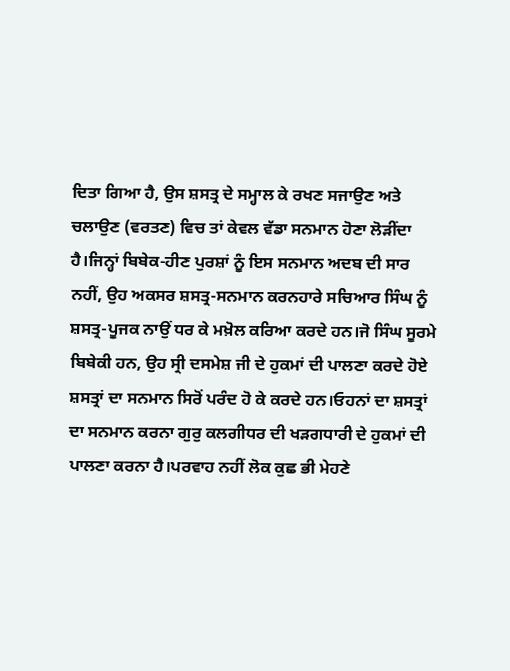ਦਿਤਾ ਗਿਆ ਹੈ, ਉਸ ਸ਼ਸਤ੍ਰ ਦੇ ਸਮ੍ਹਾਲ ਕੇ ਰਖਣ ਸਜਾਉਣ ਅਤੇ ਚਲਾਉਣ (ਵਰਤਣ) ਵਿਚ ਤਾਂ ਕੇਵਲ ਵੱਡਾ ਸਨਮਾਨ ਹੋਣਾ ਲੋੜੀਂਦਾ ਹੈ।ਜਿਨ੍ਹਾਂ ਬਿਬੇਕ-ਹੀਣ ਪੁਰਸ਼ਾਂ ਨੂੰ ਇਸ ਸਨਮਾਨ ਅਦਬ ਦੀ ਸਾਰ ਨਹੀਂ, ਉਹ ਅਕਸਰ ਸ਼ਸਤ੍ਰ-ਸਨਮਾਨ ਕਰਨਹਾਰੇ ਸਚਿਆਰ ਸਿੰਘ ਨੂੰ ਸ਼ਸਤ੍ਰ-ਪੂਜਕ ਨਾਉਂ ਧਰ ਕੇ ਮਖ਼ੋਲ ਕਰਿਆ ਕਰਦੇ ਹਨ।ਜੋ ਸਿੰਘ ਸੂਰਮੇ ਬਿਬੇਕੀ ਹਨ, ਉਹ ਸ੍ਰੀ ਦਸਮੇਸ਼ ਜੀ ਦੇ ਹੁਕਮਾਂ ਦੀ ਪਾਲਣਾ ਕਰਦੇ ਹੋਏ ਸ਼ਸਤ੍ਰਾਂ ਦਾ ਸਨਮਾਨ ਸਿਰੋਂ ਪਰੰਦ ਹੋ ਕੇ ਕਰਦੇ ਹਨ।ਓਹਨਾਂ ਦਾ ਸ਼ਸਤ੍ਰਾਂ ਦਾ ਸਨਮਾਨ ਕਰਨਾ ਗੁਰੁ ਕਲਗੀਧਰ ਦੀ ਖੜਗਧਾਰੀ ਦੇ ਹੁਕਮਾਂ ਦੀ ਪਾਲਣਾ ਕਰਨਾ ਹੈ।ਪਰਵਾਹ ਨਹੀਂ ਲੋਕ ਕੁਛ ਭੀ ਮੇਹਣੇ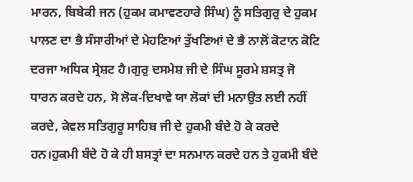ਮਾਰਨ, ਬਿਬੇਕੀ ਜਨ (ਹੁਕਮ ਕਮਾਵਣਹਾਰੇ ਸਿੰਘ) ਨੂੰ ਸਤਿਗੁਰੁ ਦੇ ਹੁਕਮ ਪਾਲਣ ਦਾ ਭੈ ਸੰਸਾਰੀਆਂ ਦੇ ਮੇਹਣਿਆਂ ਤੁੱਖਣਿਆਂ ਦੇ ਭੈ ਨਾਲੋਂ ਕੋਟਾਨ ਕੋਟਿ ਦਰਜਾ ਅਧਿਕ ਸ੍ਰੇਸ਼ਟ ਹੈ।ਗੁਰੁ ਦਸਮੇਸ਼ ਜੀ ਦੇ ਸਿੰਘ ਸੂਰਮੇ ਸ਼ਸਤ੍ਰ ਜੋ ਧਾਰਨ ਕਰਦੇ ਹਨ, ਸੋ ਲੋਕ-ਦਿਖਾਵੇ ਯਾ ਲੋਕਾਂ ਦੀ ਮਨਾਉਤ ਲਈ ਨਹੀਂ ਕਰਦੇ, ਕੇਵਲ ਸਤਿਗੁਰੂ ਸਾਹਿਬ ਜੀ ਦੇ ਹੁਕਮੀ ਬੰਦੇ ਹੋ ਕੇ ਕਰਦੇ ਹਨ।ਹੁਕਮੀ ਬੰਦੇ ਹੋ ਕੇ ਹੀ ਸ਼ਸਤ੍ਰਾਂ ਦਾ ਸਨਮਾਨ ਕਰਦੇ ਹਨ ਤੇ ਹੁਕਮੀ ਬੰਦੇ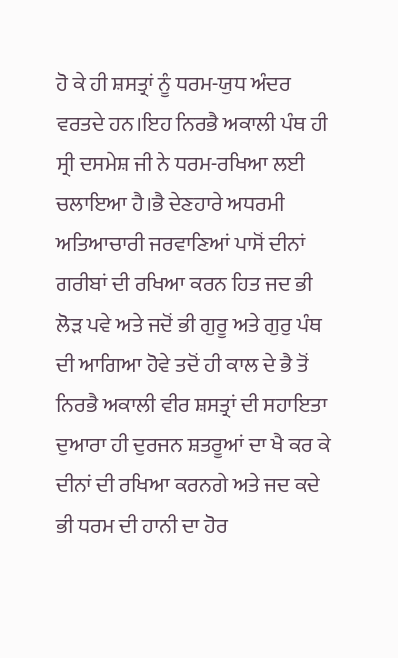ਹੋ ਕੇ ਹੀ ਸ਼ਸਤ੍ਰਾਂ ਨੂੰ ਧਰਮ-ਯੁਧ ਅੰਦਰ ਵਰਤਦੇ ਹਨ।ਇਹ ਨਿਰਭੈ ਅਕਾਲੀ ਪੰਥ ਹੀ ਸ੍ਰੀ ਦਸਮੇਸ਼ ਜੀ ਨੇ ਧਰਮ-ਰਖਿਆ ਲਈ ਚਲਾਇਆ ਹੈ।ਭੈ ਦੇਣਹਾਰੇ ਅਧਰਮੀ ਅਤਿਆਚਾਰੀ ਜਰਵਾਣਿਆਂ ਪਾਸੋਂ ਦੀਨਾਂ ਗਰੀਬਾਂ ਦੀ ਰਖਿਆ ਕਰਨ ਹਿਤ ਜਦ ਭੀ ਲੋੜ ਪਵੇ ਅਤੇ ਜਦੋਂ ਭੀ ਗੁਰੂ ਅਤੇ ਗੁਰੁ ਪੰਥ ਦੀ ਆਗਿਆ ਹੋਵੇ ਤਦੋਂ ਹੀ ਕਾਲ ਦੇ ਭੈ ਤੋਂ ਨਿਰਭੈ ਅਕਾਲੀ ਵੀਰ ਸ਼ਸਤ੍ਰਾਂ ਦੀ ਸਹਾਇਤਾ ਦੁਆਰਾ ਹੀ ਦੁਰਜਨ ਸ਼ਤਰੂਆਂ ਦਾ ਖੈ ਕਰ ਕੇ ਦੀਨਾਂ ਦੀ ਰਖਿਆ ਕਰਨਗੇ ਅਤੇ ਜਦ ਕਦੇ ਭੀ ਧਰਮ ਦੀ ਹਾਨੀ ਦਾ ਹੋਰ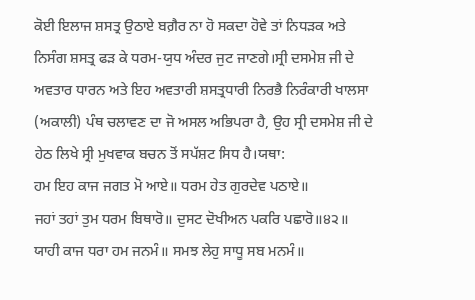ਕੋਈ ਇਲਾਜ ਸ਼ਸਤ੍ਰ ਉਠਾਏ ਬਗ਼ੈਰ ਨਾ ਹੋ ਸਕਦਾ ਹੋਵੇ ਤਾਂ ਨਿਧੜਕ ਅਤੇ ਨਿਸੰਗ ਸ਼ਸਤ੍ਰ ਫੜ ਕੇ ਧਰਮ-ਯੁਧ ਅੰਦਰ ਜੁਟ ਜਾਣਗੇ।ਸ੍ਰੀ ਦਸਮੇਸ਼ ਜੀ ਦੇ ਅਵਤਾਰ ਧਾਰਨ ਅਤੇ ਇਹ ਅਵਤਾਰੀ ਸ਼ਸਤ੍ਰਧਾਰੀ ਨਿਰਭੈ ਨਿਰੰਕਾਰੀ ਖਾਲਸਾ (ਅਕਾਲੀ) ਪੰਥ ਚਲਾਵਣ ਦਾ ਜੋ ਅਸਲ ਅਭਿਪਰਾ ਹੈ, ਉਹ ਸ੍ਰੀ ਦਸਮੇਸ਼ ਜੀ ਦੇ ਹੇਠ ਲਿਖੇ ਸ੍ਰੀ ਮੁਖਵਾਕ ਬਚਨ ਤੋਂ ਸਪੱਸ਼ਟ ਸਿਧ ਹੈ।ਯਥਾ:
ਹਮ ਇਹ ਕਾਜ ਜਗਤ ਮੋ ਆਏ॥ ਧਰਮ ਹੇਤ ਗੁਰਦੇਵ ਪਠਾਏ॥
ਜਹਾਂ ਤਹਾਂ ਤੁਮ ਧਰਮ ਬਿਥਾਰੋ॥ ਦੁਸਟ ਦੋਖੀਅਨ ਪਕਰਿ ਪਛਾਰੋ॥੪੨॥
ਯਾਹੀ ਕਾਜ ਧਰਾ ਹਮ ਜਨਮੰ॥ ਸਮਝ ਲੇਹੁ ਸਾਧੂ ਸਬ ਮਨਮੰ॥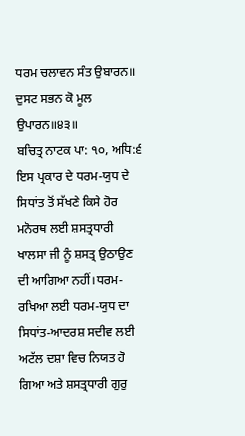ਧਰਮ ਚਲਾਵਨ ਸੰਤ ਉਬਾਰਨ॥ ਦੁਸਟ ਸਭਨ ਕੋ ਮੂਲ ਉਪਾਰਨ॥੪੩॥
ਬਚਿਤ੍ਰ ਨਾਟਕ ਪਾ: ੧੦, ਅਧਿ:੬
ਇਸ ਪ੍ਰਕਾਰ ਦੇ ਧਰਮ-ਯੁਧ ਦੇ ਸਿਧਾਂਤ ਤੋਂ ਸੱਖਣੇ ਕਿਸੇ ਹੋਰ ਮਨੋਰਥ ਲਈ ਸ਼ਸਤ੍ਰਧਾਰੀ ਖਾਲਸਾ ਜੀ ਨੂੰ ਸ਼ਸਤ੍ਰ ਉਠਾਉਣ ਦੀ ਆਗਿਆ ਨਹੀਂ।ਧਰਮ-ਰਖਿਆ ਲਈ ਧਰਮ-ਯੁਧ ਦਾ ਸਿਧਾਂਤ-ਆਦਰਸ਼ ਸਦੀਵ ਲਈ ਅਟੱਲ ਦਸ਼ਾ ਵਿਚ ਨਿਯਤ ਹੋ ਗਿਆ ਅਤੇ ਸ਼ਸਤ੍ਰਧਾਰੀ ਗੁਰੁ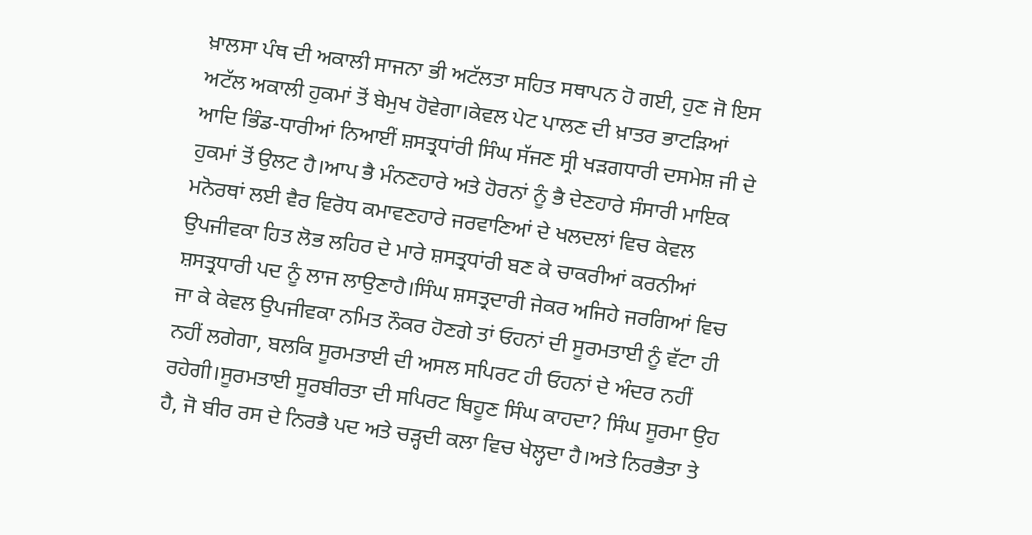ਖ਼ਾਲਸਾ ਪੰਥ ਦੀ ਅਕਾਲੀ ਸਾਜਨਾ ਭੀ ਅਟੱਲਤਾ ਸਹਿਤ ਸਥਾਪਨ ਹੋ ਗਈ, ਹੁਣ ਜੋ ਇਸ ਅਟੱਲ ਅਕਾਲੀ ਹੁਕਮਾਂ ਤੋਂ ਬੇਮੁਖ ਹੋਵੇਗਾ।ਕੇਵਲ ਪੇਟ ਪਾਲਣ ਦੀ ਖ਼ਾਤਰ ਭਾਟੜਿਆਂ ਆਦਿ ਭਿੰਡ-ਧਾਰੀਆਂ ਨਿਆਈਂ ਸ਼ਸਤ੍ਰਧਾਂਰੀ ਸਿੰਘ ਸੱਜਣ ਸ੍ਰੀ ਖੜਗਧਾਰੀ ਦਸਮੇਸ਼ ਜੀ ਦੇ ਹੁਕਮਾਂ ਤੋਂ ਉਲਟ ਹੈ।ਆਪ ਭੈ ਮੰਨਣਹਾਰੇ ਅਤੇ ਹੋਰਨਾਂ ਨੂੰ ਭੈ ਦੇਣਹਾਰੇ ਸੰਸਾਰੀ ਮਾਇਕ ਮਨੋਰਥਾਂ ਲਈ ਵੈਰ ਵਿਰੋਧ ਕਮਾਵਣਹਾਰੇ ਜਰਵਾਣਿਆਂ ਦੇ ਖਲਦਲਾਂ ਵਿਚ ਕੇਵਲ ਉਪਜੀਵਕਾ ਹਿਤ ਲੋਭ ਲਹਿਰ ਦੇ ਮਾਰੇ ਸ਼ਸਤ੍ਰਧਾਂਰੀ ਬਣ ਕੇ ਚਾਕਰੀਆਂ ਕਰਨੀਆਂ ਸ਼ਸਤ੍ਰਧਾਰੀ ਪਦ ਨੂੰ ਲਾਜ ਲਾਉਣਾਹੈ।ਸਿੰਘ ਸ਼ਸਤ੍ਰਦਾਰੀ ਜੇਕਰ ਅਜਿਹੇ ਜਰਗਿਆਂ ਵਿਚ ਜਾ ਕੇ ਕੇਵਲ ਉਪਜੀਵਕਾ ਨਮਿਤ ਨੌਕਰ ਹੋਣਗੇ ਤਾਂ ਓਹਨਾਂ ਦੀ ਸੂਰਮਤਾਈ ਨੂੰ ਵੱਟਾ ਹੀ ਨਹੀਂ ਲਗੇਗਾ, ਬਲਕਿ ਸੂਰਮਤਾਈ ਦੀ ਅਸਲ ਸਪਿਰਟ ਹੀ ਓਹਨਾਂ ਦੇ ਅੰਦਰ ਨਹੀਂ ਰਹੇਗੀ।ਸੂਰਮਤਾਈ ਸੂਰਬੀਰਤਾ ਦੀ ਸਪਿਰਟ ਬਿਹੂਣ ਸਿੰਘ ਕਾਹਦਾ? ਸਿੰਘ ਸੂਰਮਾ ਉਹ ਹੈ, ਜੋ ਬੀਰ ਰਸ ਦੇ ਨਿਰਭੈ ਪਦ ਅਤੇ ਚੜ੍ਹਦੀ ਕਲਾ ਵਿਚ ਖੇਲ੍ਹਦਾ ਹੈ।ਅਤੇ ਨਿਰਭੈਤਾ ਤੇ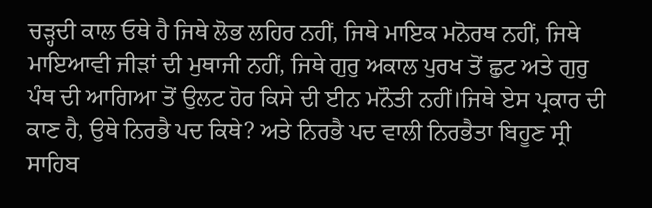ਚੜ੍ਹਦੀ ਕਾਲ ਓਥੇ ਹੈ ਜਿਥੇ ਲੋਭ ਲਹਿਰ ਨਹੀਂ, ਜਿਥੇ ਮਾਇਕ ਮਨੋਰਥ ਨਹੀਂ, ਜਿਥੇ ਮਾਇਆਵੀ ਜੀੜਾਂ ਦੀ ਮੁਥਾਜੀ ਨਹੀਂ, ਜਿਥੇ ਗੁਰੁ ਅਕਾਲ ਪੁਰਖ ਤੋਂ ਛੁਟ ਅਤੇ ਗੁਰੁ ਪੰਥ ਦੀ ਆਗਿਆ ਤੋਂ ਉਲਟ ਹੋਰ ਕਿਸੇ ਦੀ ਈਨ ਮਨੌਤੀ ਨਹੀਂ।ਜਿਥੇ ਏਸ ਪ੍ਰਕਾਰ ਦੀ ਕਾਣ ਹੈ, ਉਥੇ ਨਿਰਭੈ ਪਦ ਕਿਥੇ? ਅਤੇ ਨਿਰਭੈ ਪਦ ਵਾਲੀ ਨਿਰਭੈਤਾ ਬਿਹੂਣ ਸ੍ਰੀ ਸਾਹਿਬ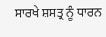ਸਾਰਖੇ ਸ਼ਸਤ੍ਰ ਨੂੰ ਧਾਰਨ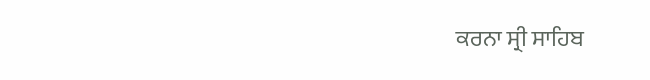ਕਰਨਾ ਸ੍ਰੀ ਸਾਹਿਬ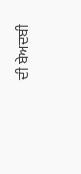ਦੀ ਬੇਅਦਬੀ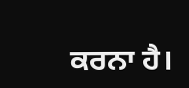ਕਰਨਾ ਹੈ।